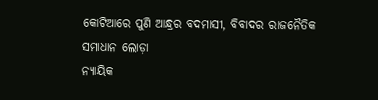କୋଟିଆରେ ପୁଣି ଆନ୍ଧ୍ରର ବଦମାସୀ, ବିବାଦର ରାଜନୈତିକ ସମାଧାନ ଲୋଡ଼ା
ନ୍ୟାୟିକ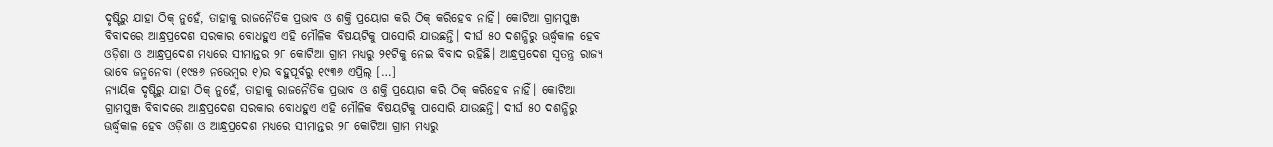ଦୃଷ୍ଟିରୁ ଯାହା ଠିକ୍ ନୁହେଁ, ତାହାକୁ ରାଜନୈତିକ ପ୍ରଭାବ ଓ ଶକ୍ତି ପ୍ରୟୋଗ କରି ଠିକ୍ କରିହେବ ନାହିଁ। କୋଟିଆ ଗ୍ରାମପୁଞ୍ଜ ବିବାଦରେ ଆନ୍ଧ୍ରପ୍ରଦେଶ ସରକାର ବୋଧହୁଏ ଏହି ମୌଳିକ ବିଷୟଟିକୁ ପାସୋରି ଯାଉଛନ୍ତି। ଦୀର୍ଘ ୫୦ ଦଶନ୍ଧିରୁ ଊର୍ଦ୍ଧ୍ବକାଳ ହେବ ଓଡ଼ିଶା ଓ ଆନ୍ଧ୍ରପ୍ରଦେଶ ମଧ୍ୟରେ ସୀମାନ୍ତର ୨୮ କୋଟିଆ ଗ୍ରାମ ମଧ୍ୟରୁ ୨୧ଟିକୁ ନେଇ ବିବାଦ ରହିଛି। ଆନ୍ଧ୍ରପ୍ରଦେଶ ସ୍ୱତନ୍ତ୍ର ରାଜ୍ୟ ଭାବେ ଜନ୍ମନେବା (୧୯୫୬ ନଭେମ୍ବର ୧)ର ବହୁପୂର୍ବରୁ ୧୯୩୬ ଏପ୍ରିଲ୍ […]
ନ୍ୟାୟିକ ଦୃଷ୍ଟିରୁ ଯାହା ଠିକ୍ ନୁହେଁ, ତାହାକୁ ରାଜନୈତିକ ପ୍ରଭାବ ଓ ଶକ୍ତି ପ୍ରୟୋଗ କରି ଠିକ୍ କରିହେବ ନାହିଁ। କୋଟିଆ ଗ୍ରାମପୁଞ୍ଜ ବିବାଦରେ ଆନ୍ଧ୍ରପ୍ରଦେଶ ସରକାର ବୋଧହୁଏ ଏହି ମୌଳିକ ବିଷୟଟିକୁ ପାସୋରି ଯାଉଛନ୍ତି। ଦୀର୍ଘ ୫୦ ଦଶନ୍ଧିରୁ ଊର୍ଦ୍ଧ୍ବକାଳ ହେବ ଓଡ଼ିଶା ଓ ଆନ୍ଧ୍ରପ୍ରଦେଶ ମଧ୍ୟରେ ସୀମାନ୍ତର ୨୮ କୋଟିଆ ଗ୍ରାମ ମଧ୍ୟରୁ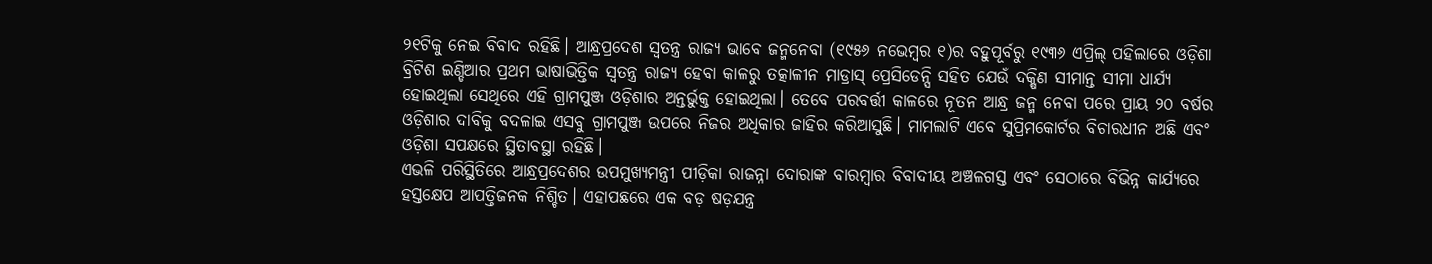୨୧ଟିକୁ ନେଇ ବିବାଦ ରହିଛି। ଆନ୍ଧ୍ରପ୍ରଦେଶ ସ୍ୱତନ୍ତ୍ର ରାଜ୍ୟ ଭାବେ ଜନ୍ମନେବା (୧୯୫୬ ନଭେମ୍ବର ୧)ର ବହୁପୂର୍ବରୁ ୧୯୩୬ ଏପ୍ରିଲ୍ ପହିଲାରେ ଓଡ଼ିଶା ବ୍ରିଟିଶ ଇଣ୍ଡିଆର ପ୍ରଥମ ଭାଷାଭିତ୍ତିକ ସ୍ୱତନ୍ତ୍ର ରାଜ୍ୟ ହେବା କାଳରୁ ତତ୍କାଳୀନ ମାଡ୍ରାସ୍ ପ୍ରେସିଡେନ୍ସି ସହିତ ଯେଉଁ ଦକ୍ଷିଣ ସୀମାନ୍ତ ସୀମା ଧାର୍ଯ୍ୟ ହୋଇଥିଲା ସେଥିରେ ଏହି ଗ୍ରାମପୁଞ୍ଜ ଓଡ଼ିଶାର ଅନ୍ତର୍ଭୁକ୍ତ ହୋଇଥିଲା। ତେବେ ପରବର୍ତ୍ତୀ କାଳରେ ନୂତନ ଆନ୍ଧ୍ର ଜନ୍ମ ନେବା ପରେ ପ୍ରାୟ ୨୦ ବର୍ଷର ଓଡ଼ିଶାର ଦାବିକୁ ବଦଳାଇ ଏସବୁ ଗ୍ରାମପୁଞ୍ଜ ଉପରେ ନିଜର ଅଧିକାର ଜାହିର କରିଆସୁଛି। ମାମଲାଟି ଏବେ ସୁପ୍ରିମକୋର୍ଟର ବିଚାରଧୀନ ଅଛି ଏବଂ ଓଡ଼ିଶା ସପକ୍ଷରେ ସ୍ଥିତାବସ୍ଥା ରହିଛି।
ଏଭଳି ପରିସ୍ଥିତିରେ ଆନ୍ଧ୍ରପ୍ରଦେଶର ଉପମୁଖ୍ୟମନ୍ତ୍ରୀ ପୀଡ଼ିକା ରାଜନ୍ନା ଦୋରାଙ୍କ ବାରମ୍ବାର ବିବାଦୀୟ ଅଞ୍ଚଳଗସ୍ତ ଏବଂ ସେଠାରେ ବିଭିନ୍ନ କାର୍ଯ୍ୟରେ ହସ୍ତକ୍ଷେପ ଆପତ୍ତିଜନକ ନିଶ୍ଚିତ। ଏହାପଛରେ ଏକ ବଡ଼ ଷଡ଼ଯନ୍ତ୍ର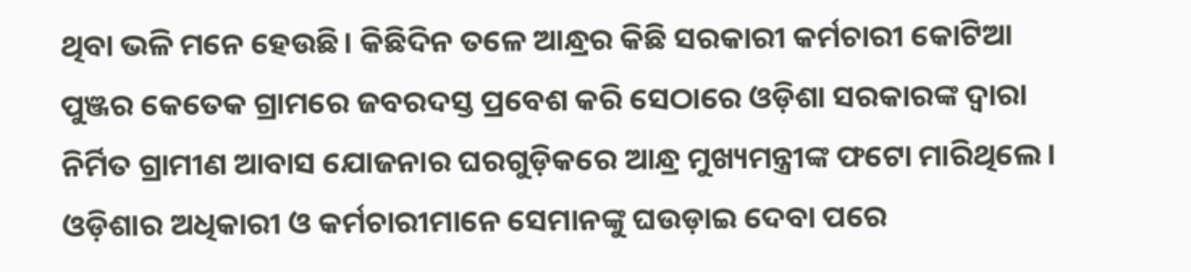ଥିବା ଭଳି ମନେ ହେଉଛି। କିଛିଦିନ ତଳେ ଆନ୍ଧ୍ରର କିଛି ସରକାରୀ କର୍ମଚାରୀ କୋଟିଆ ପୁଞ୍ଜର କେତେକ ଗ୍ରାମରେ ଜବରଦସ୍ତ ପ୍ରବେଶ କରି ସେଠାରେ ଓଡ଼ିଶା ସରକାରଙ୍କ ଦ୍ୱାରା ନିର୍ମିତ ଗ୍ରାମୀଣ ଆବାସ ଯୋଜନାର ଘରଗୁଡ଼ିକରେ ଆନ୍ଧ୍ର ମୁଖ୍ୟମନ୍ତ୍ରୀଙ୍କ ଫଟୋ ମାରିଥିଲେ। ଓଡ଼ିଶାର ଅଧିକାରୀ ଓ କର୍ମଚାରୀମାନେ ସେମାନଙ୍କୁ ଘଉଡ଼ାଇ ଦେବା ପରେ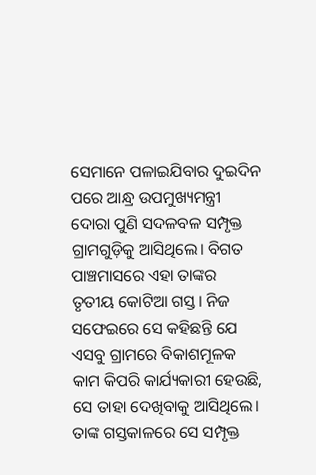ସେମାନେ ପଳାଇଯିବାର ଦୁଇଦିନ ପରେ ଆନ୍ଧ୍ର ଉପମୁଖ୍ୟମନ୍ତ୍ରୀ ଦୋରା ପୁଣି ସଦଳବଳ ସମ୍ପୃକ୍ତ ଗ୍ରାମଗୁଡ଼ିକୁ ଆସିଥିଲେ। ବିଗତ ପାଞ୍ଚମାସରେ ଏହା ତାଙ୍କର ତୃତୀୟ କୋଟିଆ ଗସ୍ତ। ନିଜ ସଫେଇରେ ସେ କହିଛନ୍ତି ଯେ ଏସବୁ ଗ୍ରାମରେ ବିକାଶମୂଳକ କାମ କିପରି କାର୍ଯ୍ୟକାରୀ ହେଉଛି, ସେ ତାହା ଦେଖିବାକୁ ଆସିଥିଲେ। ତାଙ୍କ ଗସ୍ତକାଳରେ ସେ ସମ୍ପୃକ୍ତ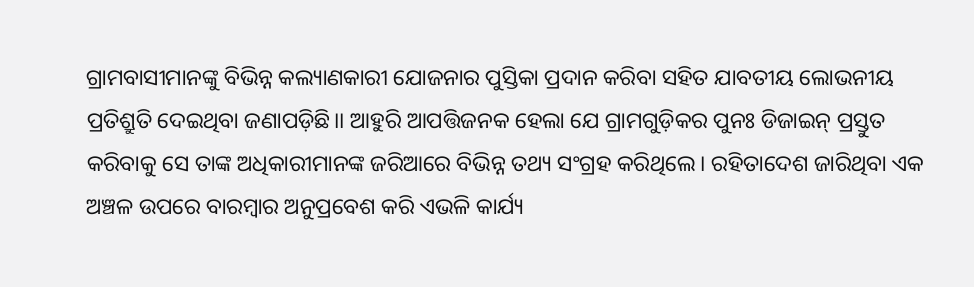ଗ୍ରାମବାସୀମାନଙ୍କୁ ବିଭିନ୍ନ କଲ୍ୟାଣକାରୀ ଯୋଜନାର ପୁସ୍ତିକା ପ୍ରଦାନ କରିବା ସହିତ ଯାବତୀୟ ଲୋଭନୀୟ ପ୍ରତିଶ୍ରୁତି ଦେଇଥିବା ଜଣାପଡ଼ିଛି।। ଆହୁରି ଆପତ୍ତିଜନକ ହେଲା ଯେ ଗ୍ରାମଗୁଡ଼ିକର ପୁନଃ ଡିଜାଇନ୍ ପ୍ରସ୍ତୁତ କରିବାକୁ ସେ ତାଙ୍କ ଅଧିକାରୀମାନଙ୍କ ଜରିଆରେ ବିଭିନ୍ନ ତଥ୍ୟ ସଂଗ୍ରହ କରିଥିଲେ। ରହିତାଦେଶ ଜାରିଥିବା ଏକ ଅଞ୍ଚଳ ଉପରେ ବାରମ୍ବାର ଅନୁପ୍ରବେଶ କରି ଏଭଳି କାର୍ଯ୍ୟ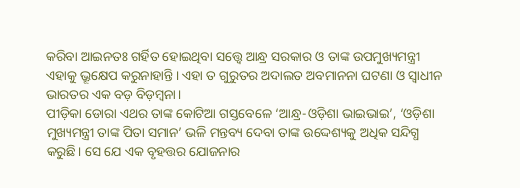କରିବା ଆଇନତଃ ଗର୍ହିତ ହୋଇଥିବା ସତ୍ତ୍ବେ ଆନ୍ଧ୍ର ସରକାର ଓ ତାଙ୍କ ଉପମୁଖ୍ୟମନ୍ତ୍ରୀ ଏହାକୁ ଭ୍ରୂକ୍ଷେପ କରୁନାହାନ୍ତି। ଏହା ତ ଗୁରୁତର ଅଦାଲତ ଅବମାନନା ଘଟଣା ଓ ସ୍ୱାଧୀନ ଭାରତର ଏକ ବଡ଼ ବିଡ଼ମ୍ବନା।
ପୀଡ଼ିକା ଡୋରା ଏଥର ତାଙ୍କ କୋଟିଆ ଗସ୍ତବେଳେ ‘ଆନ୍ଧ୍ର-ଓଡ଼ିଶା ଭାଇଭାଇ’, ‘ଓଡ଼ିଶା ମୁଖ୍ୟମନ୍ତ୍ରୀ ତାଙ୍କ ପିତା ସମାନ’ ଭଳି ମନ୍ତବ୍ୟ ଦେବା ତାଙ୍କ ଉଦ୍ଦେଶ୍ୟକୁ ଅଧିକ ସନ୍ଦିଗ୍ଧ କରୁଛି। ସେ ଯେ ଏକ ବୃହତ୍ତର ଯୋଜନାର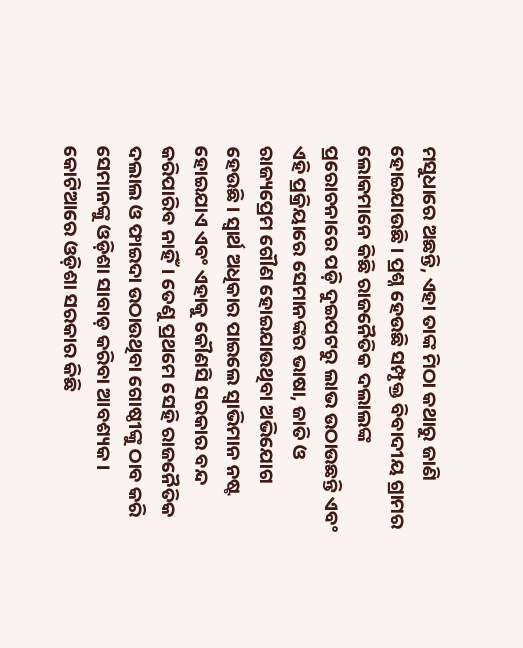ମସୁଧାରେ ଅଛନ୍ତି, ଏହା ତାଙ୍କ ମିଠା କଥାରୁ ଜାଣି ହୋଇଯାଉଛି। ପ୍ରଶ୍ନ ହେଉଛି ସମ୍ପୃକ୍ତ ବିବାଦୀୟ ଗ୍ରାମର ଲୋକମାନେ କିଛି ରାଜନୈତିକ ଦଲାଲଙ୍କ ପ୍ରରୋଚନାରେ ପଡ଼ି ଦୁଇପଟରୁ ଲାଭ ଉଠାଉଛନ୍ତି ଏବଂ ଏହି ପ୍ରକ୍ରିୟାରେ ସେମାନଙ୍କର ଭାଷା, ଜାତି ଓ ରାଜ୍ୟପ୍ରେମ ଗୌଣ ହୋଇଯାଉଥିବା ଅଭିଯୋଗ ହେଉଛି। ସ୍ୱାର୍ଥ ଅଧିକାର ପାଇଲେ ସ୍ୱାଭିମାନ ନଷ୍ଟ ହୋଇଯାଏ ଏବଂ ଏହାକୁ କୌଣସି ସରକାର ବନ୍ଦ କରିପାରିବ ନାହିଁ। ତେଣୁ ପ୍ରଥମେ ସେହି ରାଜନୈତିକ ଦଲାଲ ଓ ଫାଇଦା ଉଠାଉଥିବା ଗୋଷ୍ଠୀଙ୍କୁ ଠାବ କରି ସେମାନଙ୍କୁ ଓଡ଼ିଶା ସାବାଡ଼ କରିବା ଆବଶ୍ୟକ।
କୋଟିଆରେ ଓଡ଼ିଶା ସରକାର କିଛି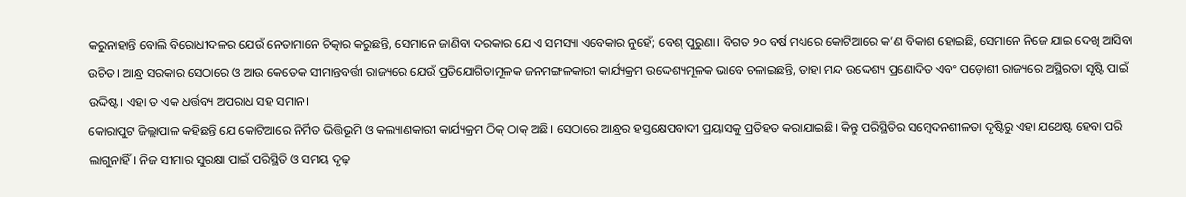କରୁନାହାନ୍ତି ବୋଲି ବିରୋଧୀଦଳର ଯେଉଁ ନେତାମାନେ ଚିତ୍କାର କରୁଛନ୍ତି, ସେମାନେ ଜାଣିବା ଦରକାର ଯେ ଏ ସମସ୍ୟା ଏବେକାର ନୁହେଁ; ବେଶ୍ ପୁରୁଣା। ବିଗତ ୨୦ ବର୍ଷ ମଧ୍ୟରେ କୋଟିଆରେ କ’ଣ ବିକାଶ ହୋଇଛି, ସେମାନେ ନିଜେ ଯାଇ ଦେଖି ଆସିବା ଉଚିତ। ଆନ୍ଧ୍ର ସରକାର ସେଠାରେ ଓ ଆଉ କେତେକ ସୀମାନ୍ତବର୍ତ୍ତୀ ରାଜ୍ୟରେ ଯେଉଁ ପ୍ରତିଯୋଗିତାମୂଳକ ଜନମଙ୍ଗଳକାରୀ କାର୍ଯ୍ୟକ୍ରମ ଉଦ୍ଦେଶ୍ୟମୂଳକ ଭାବେ ଚଳାଇଛନ୍ତି, ତାହା ମନ୍ଦ ଉଦ୍ଦେଶ୍ୟ ପ୍ରଣୋଦିତ ଏବଂ ପଡ଼ୋଶୀ ରାଜ୍ୟରେ ଅସ୍ଥିରତା ସୃଷ୍ଟି ପାଇଁ ଉଦ୍ଦିଷ୍ଟ। ଏହା ତ ଏକ ଧର୍ତ୍ତବ୍ୟ ଅପରାଧ ସହ ସମାନ।
କୋରାପୁଟ ଜିଲ୍ଲାପାଳ କହିଛନ୍ତି ଯେ କୋଟିଆରେ ନିର୍ମିତ ଭିତ୍ତିଭୂମି ଓ କଲ୍ୟାଣକାରୀ କାର୍ଯ୍ୟକ୍ରମ ଠିକ୍ ଠାକ୍ ଅଛି। ସେଠାରେ ଆନ୍ଧ୍ରର ହସ୍ତକ୍ଷେପବାଦୀ ପ୍ରୟାସକୁ ପ୍ରତିହତ କରାଯାଇଛି। କିନ୍ତୁ ପରିସ୍ଥିତିର ସମ୍ବେଦନଶୀଳତା ଦୃଷ୍ଟିରୁ ଏହା ଯଥେଷ୍ଟ ହେବା ପରି ଲାଗୁନାହିଁ। ନିଜ ସୀମାର ସୁରକ୍ଷା ପାଇଁ ପରିସ୍ଥିତି ଓ ସମୟ ଦୃଢ଼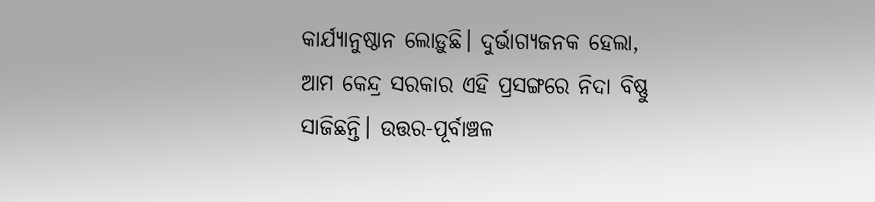କାର୍ଯ୍ୟାନୁଷ୍ଠାନ ଲୋଡ଼ୁଛି। ଦୁର୍ଭାଗ୍ୟଜନକ ହେଲା, ଆମ କେନ୍ଦ୍ର ସରକାର ଏହି ପ୍ରସଙ୍ଗରେ ନିଦା ବିଷ୍ଣୁ ସାଜିଛନ୍ତି। ଉତ୍ତର-ପୂର୍ବାଞ୍ଚଳ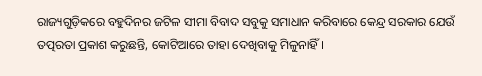ରାଜ୍ୟଗୁଡ଼ିକରେ ବହୁଦିନର ଜଟିଳ ସୀମା ବିବାଦ ସବୁକୁ ସମାଧାନ କରିବାରେ କେନ୍ଦ୍ର ସରକାର ଯେଉଁ ତତ୍ପରତା ପ୍ରକାଶ କରୁଛନ୍ତି, କୋଟିଆରେ ତାହା ଦେଖିବାକୁ ମିଳୁନାହିଁ।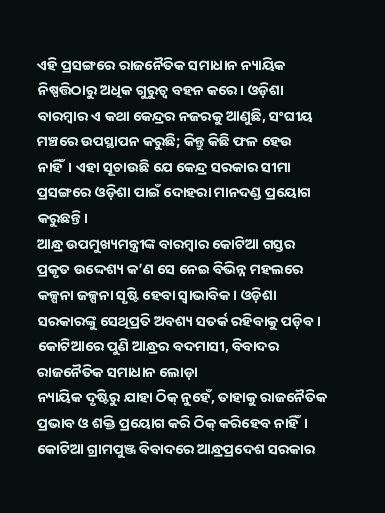ଏହି ପ୍ରସଙ୍ଗରେ ରାଜନୈତିକ ସମାଧାନ ନ୍ୟାୟିକ ନିଷ୍ପତ୍ତିଠାରୁ ଅଧିକ ଗୁରୁତ୍ୱ ବହନ କରେ। ଓଡ଼ିଶା ବାରମ୍ବାର ଏ କଥା କେନ୍ଦ୍ରର ନଜରକୁ ଆଣୁଛି, ସଂଘୀୟ ମଞ୍ଚରେ ଉପସ୍ଥାପନ କରୁଛି; କିନ୍ତୁ କିଛି ଫଳ ହେଉ ନାହିଁ। ଏହା ସୂଚାଉଛି ଯେ କେନ୍ଦ୍ର ସରକାର ସୀମା ପ୍ରସଙ୍ଗରେ ଓଡ଼ିଶା ପାଇଁ ଦୋହରା ମାନଦଣ୍ଡ ପ୍ରୟୋଗ କରୁଛନ୍ତି।
ଆନ୍ଧ୍ର ଉପମୁଖ୍ୟମନ୍ତ୍ରୀଙ୍କ ବାରମ୍ବାର କୋଟିଆ ଗସ୍ତର ପ୍ରକୃତ ଉଦ୍ଦେଶ୍ୟ କ’ଣ ସେ ନେଇ ବିଭିନ୍ନ ମହଲରେ କଳ୍ପନା ଜଳ୍ପନା ସୃଷ୍ଟି ହେବା ସ୍ୱାଭାବିକ। ଓଡ଼ିଶା ସରକାରଙ୍କୁ ସେଥିପ୍ରତି ଅବଶ୍ୟ ସତର୍କ ରହିବାକୁ ପଡ଼ିବ।
କୋଟିଆରେ ପୁଣି ଆନ୍ଧ୍ରର ବଦମାସୀ, ବିବାଦର ରାଜନୈତିକ ସମାଧାନ ଲୋଡ଼ା
ନ୍ୟାୟିକ ଦୃଷ୍ଟିରୁ ଯାହା ଠିକ୍ ନୁହେଁ, ତାହାକୁ ରାଜନୈତିକ ପ୍ରଭାବ ଓ ଶକ୍ତି ପ୍ରୟୋଗ କରି ଠିକ୍ କରିହେବ ନାହିଁ। କୋଟିଆ ଗ୍ରାମପୁଞ୍ଜ ବିବାଦରେ ଆନ୍ଧ୍ରପ୍ରଦେଶ ସରକାର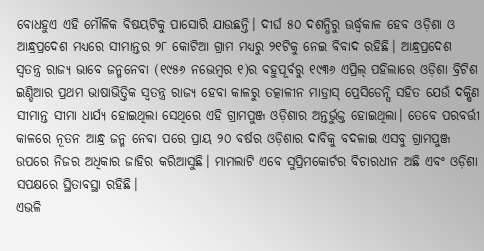ବୋଧହୁଏ ଏହି ମୌଳିକ ବିଷୟଟିକୁ ପାସୋରି ଯାଉଛନ୍ତି। ଦୀର୍ଘ ୫୦ ଦଶନ୍ଧିରୁ ଊର୍ଦ୍ଧ୍ବକାଳ ହେବ ଓଡ଼ିଶା ଓ ଆନ୍ଧ୍ରପ୍ରଦେଶ ମଧ୍ୟରେ ସୀମାନ୍ତର ୨୮ କୋଟିଆ ଗ୍ରାମ ମଧ୍ୟରୁ ୨୧ଟିକୁ ନେଇ ବିବାଦ ରହିଛି। ଆନ୍ଧ୍ରପ୍ରଦେଶ ସ୍ୱତନ୍ତ୍ର ରାଜ୍ୟ ଭାବେ ଜନ୍ମନେବା (୧୯୫୬ ନଭେମ୍ବର ୧)ର ବହୁପୂର୍ବରୁ ୧୯୩୬ ଏପ୍ରିଲ୍ ପହିଲାରେ ଓଡ଼ିଶା ବ୍ରିଟିଶ ଇଣ୍ଡିଆର ପ୍ରଥମ ଭାଷାଭିତ୍ତିକ ସ୍ୱତନ୍ତ୍ର ରାଜ୍ୟ ହେବା କାଳରୁ ତତ୍କାଳୀନ ମାଡ୍ରାସ୍ ପ୍ରେସିଡେନ୍ସି ସହିତ ଯେଉଁ ଦକ୍ଷିଣ ସୀମାନ୍ତ ସୀମା ଧାର୍ଯ୍ୟ ହୋଇଥିଲା ସେଥିରେ ଏହି ଗ୍ରାମପୁଞ୍ଜ ଓଡ଼ିଶାର ଅନ୍ତର୍ଭୁକ୍ତ ହୋଇଥିଲା। ତେବେ ପରବର୍ତ୍ତୀ କାଳରେ ନୂତନ ଆନ୍ଧ୍ର ଜନ୍ମ ନେବା ପରେ ପ୍ରାୟ ୨୦ ବର୍ଷର ଓଡ଼ିଶାର ଦାବିକୁ ବଦଳାଇ ଏସବୁ ଗ୍ରାମପୁଞ୍ଜ ଉପରେ ନିଜର ଅଧିକାର ଜାହିର କରିଆସୁଛି। ମାମଲାଟି ଏବେ ସୁପ୍ରିମକୋର୍ଟର ବିଚାରଧୀନ ଅଛି ଏବଂ ଓଡ଼ିଶା ସପକ୍ଷରେ ସ୍ଥିତାବସ୍ଥା ରହିଛି।
ଏଭଳି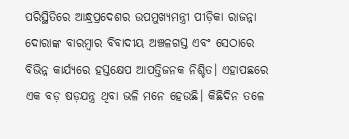ପରିସ୍ଥିତିରେ ଆନ୍ଧ୍ରପ୍ରଦେଶର ଉପମୁଖ୍ୟମନ୍ତ୍ରୀ ପୀଡ଼ିକା ରାଜନ୍ନା ଦୋରାଙ୍କ ବାରମ୍ବାର ବିବାଦୀୟ ଅଞ୍ଚଳଗସ୍ତ ଏବଂ ସେଠାରେ ବିଭିନ୍ନ କାର୍ଯ୍ୟରେ ହସ୍ତକ୍ଷେପ ଆପତ୍ତିଜନକ ନିଶ୍ଚିତ। ଏହାପଛରେ ଏକ ବଡ଼ ଷଡ଼ଯନ୍ତ୍ର ଥିବା ଭଳି ମନେ ହେଉଛି। କିଛିଦିନ ତଳେ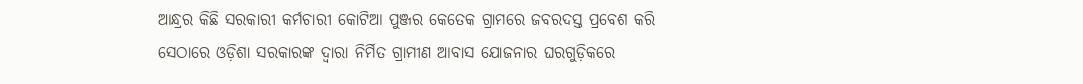ଆନ୍ଧ୍ରର କିଛି ସରକାରୀ କର୍ମଚାରୀ କୋଟିଆ ପୁଞ୍ଜର କେତେକ ଗ୍ରାମରେ ଜବରଦସ୍ତ ପ୍ରବେଶ କରି ସେଠାରେ ଓଡ଼ିଶା ସରକାରଙ୍କ ଦ୍ୱାରା ନିର୍ମିତ ଗ୍ରାମୀଣ ଆବାସ ଯୋଜନାର ଘରଗୁଡ଼ିକରେ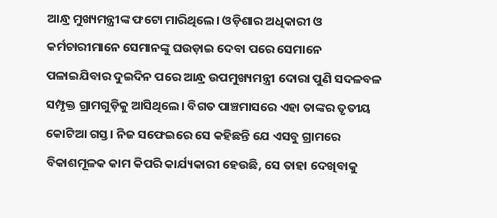ଆନ୍ଧ୍ର ମୁଖ୍ୟମନ୍ତ୍ରୀଙ୍କ ଫଟୋ ମାରିଥିଲେ। ଓଡ଼ିଶାର ଅଧିକାରୀ ଓ କର୍ମଚାରୀମାନେ ସେମାନଙ୍କୁ ଘଉଡ଼ାଇ ଦେବା ପରେ ସେମାନେ ପଳାଇଯିବାର ଦୁଇଦିନ ପରେ ଆନ୍ଧ୍ର ଉପମୁଖ୍ୟମନ୍ତ୍ରୀ ଦୋରା ପୁଣି ସଦଳବଳ ସମ୍ପୃକ୍ତ ଗ୍ରାମଗୁଡ଼ିକୁ ଆସିଥିଲେ। ବିଗତ ପାଞ୍ଚମାସରେ ଏହା ତାଙ୍କର ତୃତୀୟ କୋଟିଆ ଗସ୍ତ। ନିଜ ସଫେଇରେ ସେ କହିଛନ୍ତି ଯେ ଏସବୁ ଗ୍ରାମରେ ବିକାଶମୂଳକ କାମ କିପରି କାର୍ଯ୍ୟକାରୀ ହେଉଛି, ସେ ତାହା ଦେଖିବାକୁ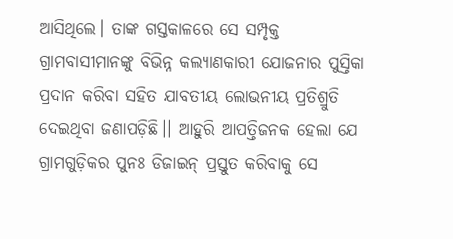ଆସିଥିଲେ। ତାଙ୍କ ଗସ୍ତକାଳରେ ସେ ସମ୍ପୃକ୍ତ ଗ୍ରାମବାସୀମାନଙ୍କୁ ବିଭିନ୍ନ କଲ୍ୟାଣକାରୀ ଯୋଜନାର ପୁସ୍ତିକା ପ୍ରଦାନ କରିବା ସହିତ ଯାବତୀୟ ଲୋଭନୀୟ ପ୍ରତିଶ୍ରୁତି ଦେଇଥିବା ଜଣାପଡ଼ିଛି।। ଆହୁରି ଆପତ୍ତିଜନକ ହେଲା ଯେ ଗ୍ରାମଗୁଡ଼ିକର ପୁନଃ ଡିଜାଇନ୍ ପ୍ରସ୍ତୁତ କରିବାକୁ ସେ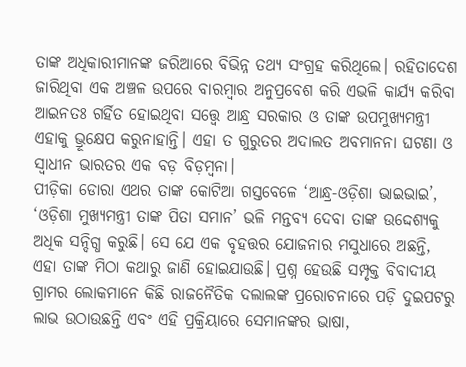ତାଙ୍କ ଅଧିକାରୀମାନଙ୍କ ଜରିଆରେ ବିଭିନ୍ନ ତଥ୍ୟ ସଂଗ୍ରହ କରିଥିଲେ। ରହିତାଦେଶ ଜାରିଥିବା ଏକ ଅଞ୍ଚଳ ଉପରେ ବାରମ୍ବାର ଅନୁପ୍ରବେଶ କରି ଏଭଳି କାର୍ଯ୍ୟ କରିବା ଆଇନତଃ ଗର୍ହିତ ହୋଇଥିବା ସତ୍ତ୍ବେ ଆନ୍ଧ୍ର ସରକାର ଓ ତାଙ୍କ ଉପମୁଖ୍ୟମନ୍ତ୍ରୀ ଏହାକୁ ଭ୍ରୂକ୍ଷେପ କରୁନାହାନ୍ତି। ଏହା ତ ଗୁରୁତର ଅଦାଲତ ଅବମାନନା ଘଟଣା ଓ ସ୍ୱାଧୀନ ଭାରତର ଏକ ବଡ଼ ବିଡ଼ମ୍ବନା।
ପୀଡ଼ିକା ଡୋରା ଏଥର ତାଙ୍କ କୋଟିଆ ଗସ୍ତବେଳେ ‘ଆନ୍ଧ୍ର-ଓଡ଼ିଶା ଭାଇଭାଇ’, ‘ଓଡ଼ିଶା ମୁଖ୍ୟମନ୍ତ୍ରୀ ତାଙ୍କ ପିତା ସମାନ’ ଭଳି ମନ୍ତବ୍ୟ ଦେବା ତାଙ୍କ ଉଦ୍ଦେଶ୍ୟକୁ ଅଧିକ ସନ୍ଦିଗ୍ଧ କରୁଛି। ସେ ଯେ ଏକ ବୃହତ୍ତର ଯୋଜନାର ମସୁଧାରେ ଅଛନ୍ତି, ଏହା ତାଙ୍କ ମିଠା କଥାରୁ ଜାଣି ହୋଇଯାଉଛି। ପ୍ରଶ୍ନ ହେଉଛି ସମ୍ପୃକ୍ତ ବିବାଦୀୟ ଗ୍ରାମର ଲୋକମାନେ କିଛି ରାଜନୈତିକ ଦଲାଲଙ୍କ ପ୍ରରୋଚନାରେ ପଡ଼ି ଦୁଇପଟରୁ ଲାଭ ଉଠାଉଛନ୍ତି ଏବଂ ଏହି ପ୍ରକ୍ରିୟାରେ ସେମାନଙ୍କର ଭାଷା,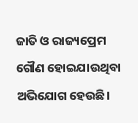ଜାତି ଓ ରାଜ୍ୟପ୍ରେମ ଗୌଣ ହୋଇଯାଉଥିବା ଅଭିଯୋଗ ହେଉଛି।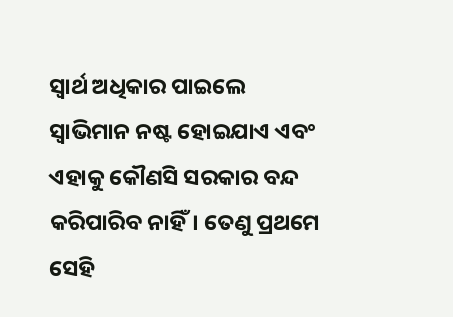ସ୍ୱାର୍ଥ ଅଧିକାର ପାଇଲେ ସ୍ୱାଭିମାନ ନଷ୍ଟ ହୋଇଯାଏ ଏବଂ ଏହାକୁ କୌଣସି ସରକାର ବନ୍ଦ କରିପାରିବ ନାହିଁ। ତେଣୁ ପ୍ରଥମେ ସେହି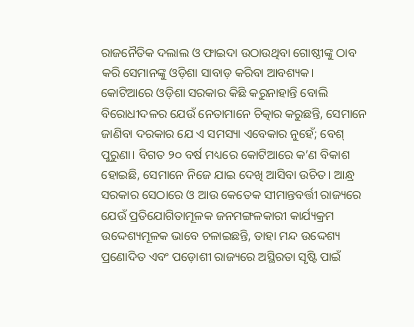ରାଜନୈତିକ ଦଲାଲ ଓ ଫାଇଦା ଉଠାଉଥିବା ଗୋଷ୍ଠୀଙ୍କୁ ଠାବ କରି ସେମାନଙ୍କୁ ଓଡ଼ିଶା ସାବାଡ଼ କରିବା ଆବଶ୍ୟକ।
କୋଟିଆରେ ଓଡ଼ିଶା ସରକାର କିଛି କରୁନାହାନ୍ତି ବୋଲି ବିରୋଧୀଦଳର ଯେଉଁ ନେତାମାନେ ଚିତ୍କାର କରୁଛନ୍ତି, ସେମାନେ ଜାଣିବା ଦରକାର ଯେ ଏ ସମସ୍ୟା ଏବେକାର ନୁହେଁ; ବେଶ୍ ପୁରୁଣା। ବିଗତ ୨୦ ବର୍ଷ ମଧ୍ୟରେ କୋଟିଆରେ କ’ଣ ବିକାଶ ହୋଇଛି, ସେମାନେ ନିଜେ ଯାଇ ଦେଖି ଆସିବା ଉଚିତ। ଆନ୍ଧ୍ର ସରକାର ସେଠାରେ ଓ ଆଉ କେତେକ ସୀମାନ୍ତବର୍ତ୍ତୀ ରାଜ୍ୟରେ ଯେଉଁ ପ୍ରତିଯୋଗିତାମୂଳକ ଜନମଙ୍ଗଳକାରୀ କାର୍ଯ୍ୟକ୍ରମ ଉଦ୍ଦେଶ୍ୟମୂଳକ ଭାବେ ଚଳାଇଛନ୍ତି, ତାହା ମନ୍ଦ ଉଦ୍ଦେଶ୍ୟ ପ୍ରଣୋଦିତ ଏବଂ ପଡ଼ୋଶୀ ରାଜ୍ୟରେ ଅସ୍ଥିରତା ସୃଷ୍ଟି ପାଇଁ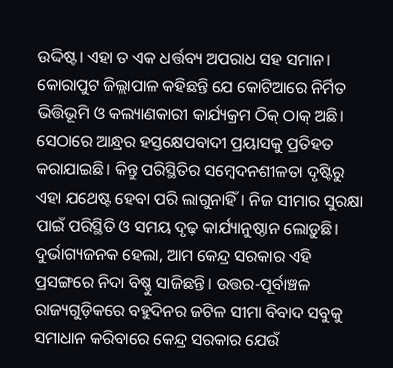ଉଦ୍ଦିଷ୍ଟ। ଏହା ତ ଏକ ଧର୍ତ୍ତବ୍ୟ ଅପରାଧ ସହ ସମାନ।
କୋରାପୁଟ ଜିଲ୍ଲାପାଳ କହିଛନ୍ତି ଯେ କୋଟିଆରେ ନିର୍ମିତ ଭିତ୍ତିଭୂମି ଓ କଲ୍ୟାଣକାରୀ କାର୍ଯ୍ୟକ୍ରମ ଠିକ୍ ଠାକ୍ ଅଛି। ସେଠାରେ ଆନ୍ଧ୍ରର ହସ୍ତକ୍ଷେପବାଦୀ ପ୍ରୟାସକୁ ପ୍ରତିହତ କରାଯାଇଛି। କିନ୍ତୁ ପରିସ୍ଥିତିର ସମ୍ବେଦନଶୀଳତା ଦୃଷ୍ଟିରୁ ଏହା ଯଥେଷ୍ଟ ହେବା ପରି ଲାଗୁନାହିଁ। ନିଜ ସୀମାର ସୁରକ୍ଷା ପାଇଁ ପରିସ୍ଥିତି ଓ ସମୟ ଦୃଢ଼ କାର୍ଯ୍ୟାନୁଷ୍ଠାନ ଲୋଡ଼ୁଛି। ଦୁର୍ଭାଗ୍ୟଜନକ ହେଲା, ଆମ କେନ୍ଦ୍ର ସରକାର ଏହି ପ୍ରସଙ୍ଗରେ ନିଦା ବିଷ୍ଣୁ ସାଜିଛନ୍ତି। ଉତ୍ତର-ପୂର୍ବାଞ୍ଚଳ ରାଜ୍ୟଗୁଡ଼ିକରେ ବହୁଦିନର ଜଟିଳ ସୀମା ବିବାଦ ସବୁକୁ ସମାଧାନ କରିବାରେ କେନ୍ଦ୍ର ସରକାର ଯେଉଁ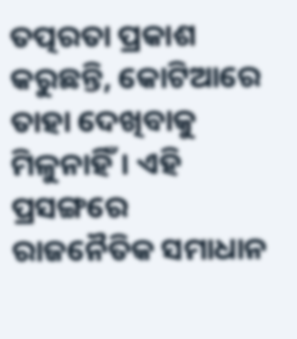ତତ୍ପରତା ପ୍ରକାଶ କରୁଛନ୍ତି, କୋଟିଆରେ ତାହା ଦେଖିବାକୁ ମିଳୁନାହିଁ। ଏହି ପ୍ରସଙ୍ଗରେ ରାଜନୈତିକ ସମାଧାନ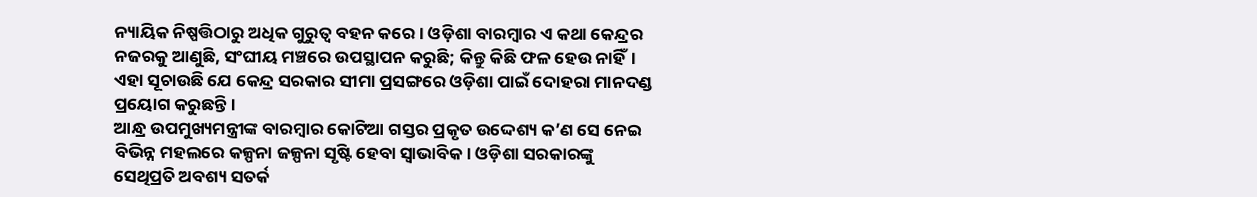ନ୍ୟାୟିକ ନିଷ୍ପତ୍ତିଠାରୁ ଅଧିକ ଗୁରୁତ୍ୱ ବହନ କରେ। ଓଡ଼ିଶା ବାରମ୍ବାର ଏ କଥା କେନ୍ଦ୍ରର ନଜରକୁ ଆଣୁଛି, ସଂଘୀୟ ମଞ୍ଚରେ ଉପସ୍ଥାପନ କରୁଛି; କିନ୍ତୁ କିଛି ଫଳ ହେଉ ନାହିଁ। ଏହା ସୂଚାଉଛି ଯେ କେନ୍ଦ୍ର ସରକାର ସୀମା ପ୍ରସଙ୍ଗରେ ଓଡ଼ିଶା ପାଇଁ ଦୋହରା ମାନଦଣ୍ଡ ପ୍ରୟୋଗ କରୁଛନ୍ତି।
ଆନ୍ଧ୍ର ଉପମୁଖ୍ୟମନ୍ତ୍ରୀଙ୍କ ବାରମ୍ବାର କୋଟିଆ ଗସ୍ତର ପ୍ରକୃତ ଉଦ୍ଦେଶ୍ୟ କ’ଣ ସେ ନେଇ ବିଭିନ୍ନ ମହଲରେ କଳ୍ପନା ଜଳ୍ପନା ସୃଷ୍ଟି ହେବା ସ୍ୱାଭାବିକ। ଓଡ଼ିଶା ସରକାରଙ୍କୁ ସେଥିପ୍ରତି ଅବଶ୍ୟ ସତର୍କ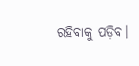ରହିବାକୁ ପଡ଼ିବ।